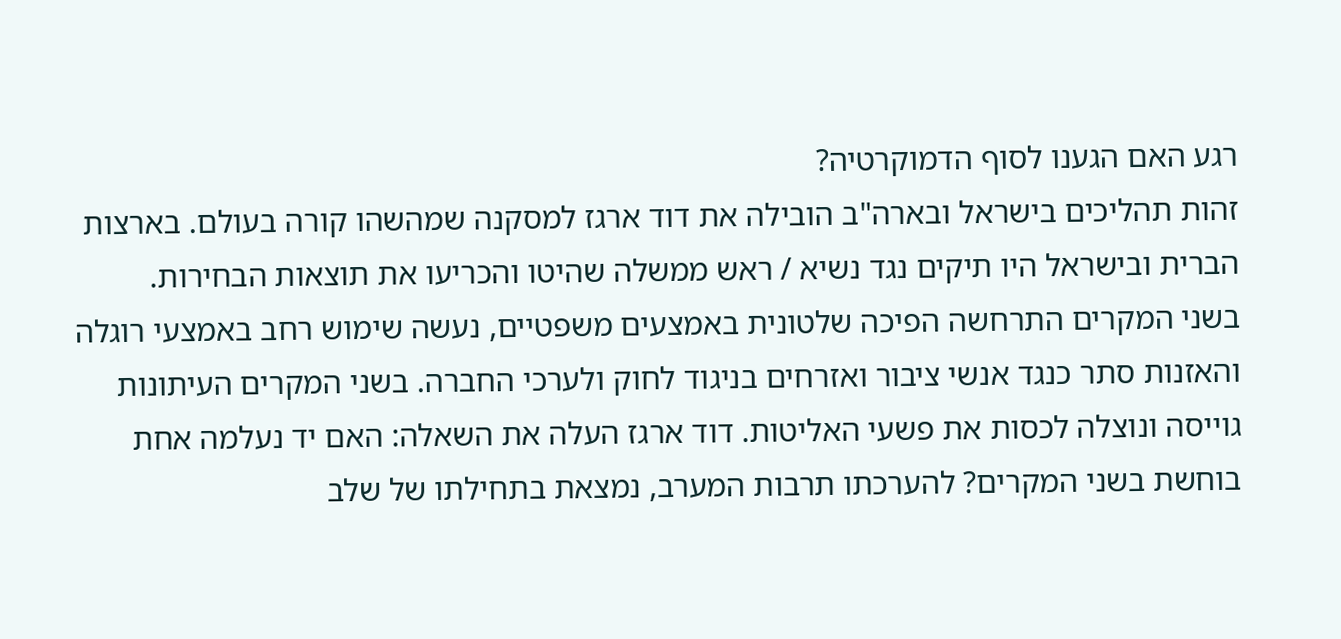רגע האם הגענו לסוף הדמוקרטיה?
זהות תהליכים בישראל ובארה"ב הובילה את דוד ארגז למסקנה שמהשהו קורה בעולם. בארצות הברית ובישראל היו תיקים נגד נשיא / ראש ממשלה שהיטו והכריעו את תוצאות הבחירות.
בשני המקרים התרחשה הפיכה שלטונית באמצעים משפטיים, נעשה שימוש רחב באמצעי רוגלה והאזנות סתר כנגד אנשי ציבור ואזרחים בניגוד לחוק ולערכי החברה. בשני המקרים העיתונות גוייסה ונוצלה לכסות את פשעי האליטות. דוד ארגז העלה את השאלה: האם יד נעלמה אחת בוחשת בשני המקרים? להערכתו תרבות המערב, נמצאת בתחילתו של שלב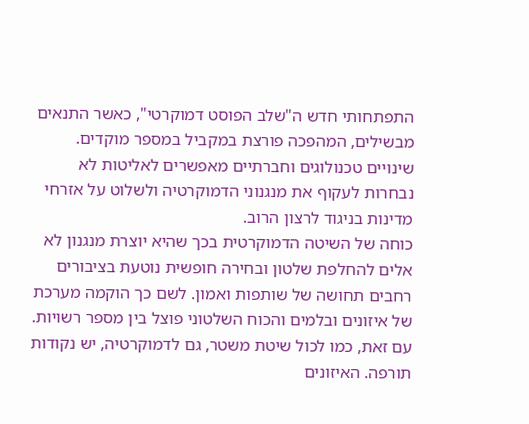התפתחותי חדש ה"שלב הפוסט דמוקרטי", כאשר התנאים מבשילים, המהפכה פורצת במקביל במספר מוקדים. שינויים טכנולוגים וחברתיים מאפשרים לאליטות לא נבחרות לעקוף את מנגנוני הדמוקרטיה ולשלוט על אזרחי מדינות בניגוד לרצון הרוב.
כוחה של השיטה הדמוקרטית בכך שהיא יוצרת מנגנון לא אלים להחלפת שלטון ובחירה חופשית נוטעת בציבורים רחבים תחושה של שותפות ואמון. לשם כך הוקמה מערכת של איזונים ובלמים והכוח השלטוני פוצל בין מספר רשויות. עם זאת, כמו לכול שיטת משטר, גם לדמוקרטיה, יש נקודות תורפה. האיזונים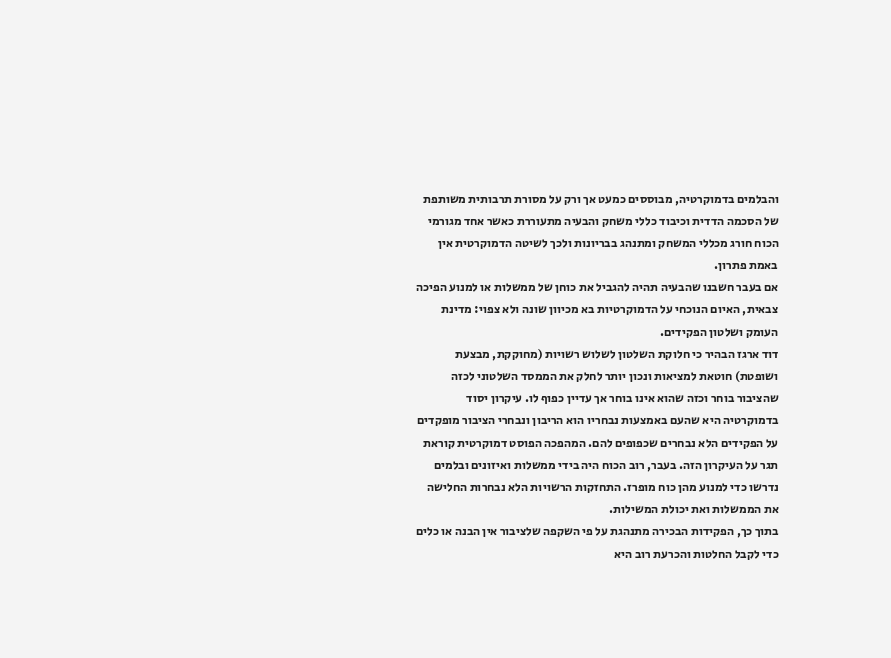והבלמים בדמוקרטיה, מבוססים כמעט אך ורק על מסורת תרבותית משותפת של הסכמה הדדית וכיבוד כללי משחק והבעיה מתעוררת כאשר אחד מגורמי הכוח חורג מכללי המשחק ומתנהג בבריונות ולכך לשיטה הדמוקרטית אין באמת פתרון.
אם בעבר חשבנו שהבעיה תהיה להגביל את כוחן של ממשלות או למנוע הפיכה צבאית, האיום הנוכחי על הדמוקרטיות בא מכיוון שונה ולא צפוי: מדינת העומק ושלטון הפקידים.
דוד ארגז הבהיר כי חלוקת השלטון לשלוש רשויות (מחוקקת, מבצעת ושופטת) חוטאת למציאות ונכון יותר לחלק את הממסד השלטוני לכזה שהציבור בוחר וכזה שהוא אינו בוחר אך עדיין כפוף לו. עיקרון יסוד בדמוקרטיה היא שהעם באמצעות נבחריו הוא הריבון ונבחרי הציבור מופקדים על הפקידים הלא נבחרים שכפופים להם. המהפכה הפוסט דמוקרטית קוראת תגר על העיקרון הזה. בעבר, רוב הכוח היה בידי ממשלות ואיזונים ובלמים נדרשו כדי למנוע מהן כוח מופרז. התחזקות הרשויות הלא נבחרות החלישה את הממשלות ואת יכולת המשילות.
בתוך כך, הפקידות הבכירה מתנהגת על פי השקפה שלציבור אין הבנה או כלים כדי לקבל החלטות והכרעת רוב היא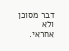דבר מסוכן ולא אחראי.